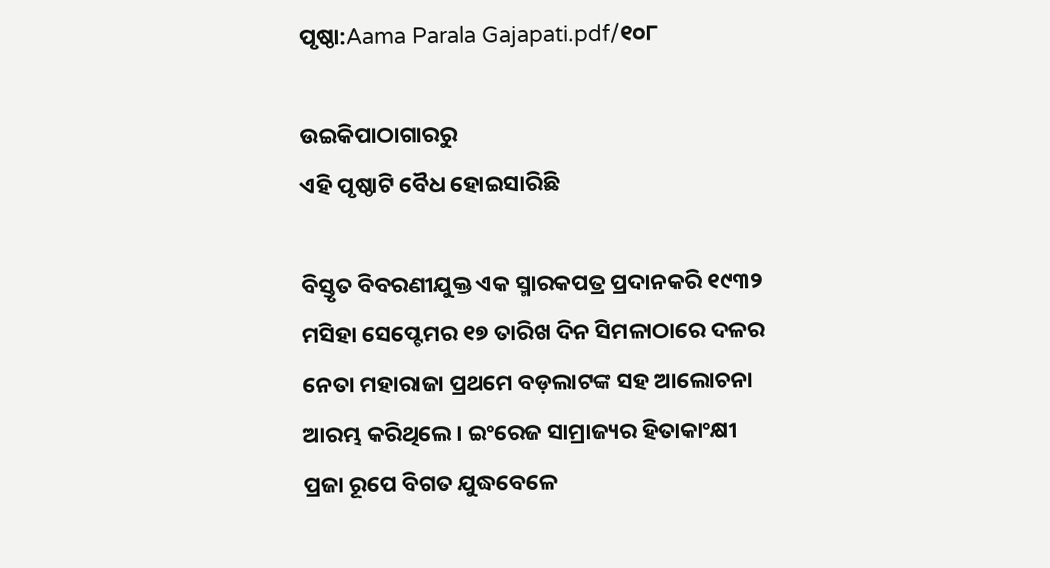ପୃଷ୍ଠା:Aama Parala Gajapati.pdf/୧୦୮

ଉଇକିପାଠାଗାର‌ରୁ
ଏହି ପୃଷ୍ଠାଟି ବୈଧ ହୋଇସାରିଛି

ବିସ୍ତୃତ ବିବରଣୀଯୁକ୍ତ ଏକ ସ୍ମାରକପତ୍ର ପ୍ରଦାନକରି ୧୯୩୨ ମସିହା ସେପ୍ଟେମର ୧୭ ତାରିଖ ଦିନ ସିମଳାଠାରେ ଦଳର ନେତା ମହାରାଜା ପ୍ରଥମେ ବଡ଼ଲାଟଙ୍କ ସହ ଆଲୋଚନା ଆରମ୍ଭ କରିଥିଲେ । ଇଂରେଜ ସାମ୍ରାଜ୍ୟର ହିତାକାଂକ୍ଷୀ ପ୍ରଜା ରୂପେ ବିଗତ ଯୁଦ୍ଧବେଳେ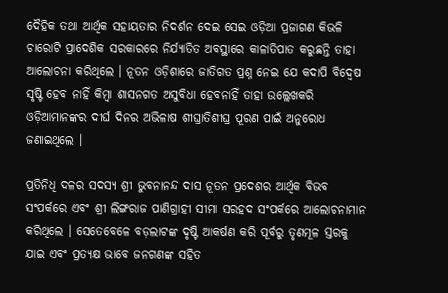ଦୈହିକ ତଥା ଆର୍ଥିକ ସହାୟତାର ନିଦର୍ଶନ ଦେଇ ସେଇ ଓଡ଼ିଆ ପ୍ରଜାଗଣ କିଭଳି ଚାରୋଟି ପ୍ରାଦେଶିକ ସରକାରରେ ନିର୍ଯ୍ୟାତିତ ଅବସ୍ଥାରେ କାଳାତିପାତ କରୁଛନ୍ତି ତାହା ଆଲୋଚନା କରିଥିଲେ । ନୂତନ ଓଡ଼ିଶାରେ ଜାତିଗତ ପ୍ରଶ୍ନ ନେଇ ଯେ କଦାପି ବିଦ୍ୱେଷ ସୃଷ୍ଟି ହେବ ନାହିଁ କିମ୍ବା ଶାସନଗତ ଅସୁବିଧା ହେବନାହିଁ ତାହା ଉଲ୍ଲେଖକରି ଓଡ଼ିଆମାନଙ୍କର ଦୀର୍ଘ ଦିନର ଅଭିଳାଷ ଶୀଘ୍ରାତିଶୀଘ୍ର ପୂରଣ ପାଇଁ ଅନୁରୋଧ ଜଣାଇଥିଲେ ।

ପ୍ରତିନିଧି ଦଳର ସଦସ୍ୟ ଶ୍ରୀ ଭୁବନାନନ୍ଦ ଦାସ ନୂତନ ପ୍ରଦେଶର ଆର୍ଥିକ ବିଭବ ସଂପର୍କରେ ଏବଂ ଶ୍ରୀ ଲିଙ୍ଗରାଜ ପାଣିଗ୍ରାହୀ ସୀମା ସରହଦ ସଂପର୍କରେ ଆଲୋଚନାମାନ କରିଥିଲେ । ସେତେବେଳେ ବଡ଼ଲାଟଙ୍କ ଦୃଷ୍ଟି ଆକର୍ଷଣ କରି ପୂର୍ବରୁ ତୃଣମୂଳ ସ୍ତରକୁ ଯାଇ ଏବଂ ପ୍ରତ୍ୟକ୍ଷ ଭାବେ ଜନଗଣଙ୍କ ସହିତ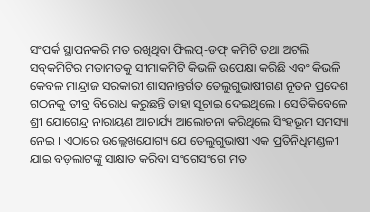ସଂପର୍କ ସ୍ଥାପନକରି ମତ ରଖିଥିବା ଫିଲପ୍‍-ଡଫ୍‍ କମିଟି ତଥା ଅଟଲି ସବ୍‍କମିଟିର ମତାମତକୁ ସୀମାକମିଟି କିଭଳି ଉପେକ୍ଷା କରିଛି ଏବଂ କିଭଳି କେବଳ ମାନ୍ଦ୍ରାଜ ସରକାରୀ ଶାସନାନ୍ତର୍ଗତ ତେଲୁଗୁଭାଷୀଗଣ ନୂତନ ପ୍ରଦେଶ ଗଠନକୁ ତୀବ୍ର ବିରୋଧ କରୁଛନ୍ତି ତାହା ସୂଚାଇ ଦେଇଥିଲେ । ସେତିକିବେଳେ ଶ୍ରୀ ଯୋଗେନ୍ଦ୍ର ନାରାୟଣ ଆଚାର୍ଯ୍ୟ ଆଲୋଚନା କରିଥିଲେ ସିଂହଭୂମ ସମସ୍ୟା ନେଇ । ଏଠାରେ ଉଲ୍ଲେଖଯୋଗ୍ୟ ଯେ ତେଲୁଗୁଭାଷୀ ଏକ ପ୍ରତିନିଧିମଣ୍ଡଳୀ ଯାଇ ବଡ଼ଲାଟଙ୍କୁ ସାକ୍ଷାତ କରିବା ସଂଗେସଂଗେ ମତ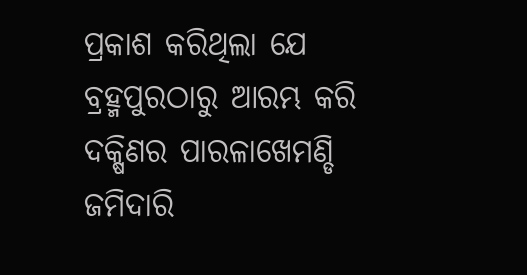ପ୍ରକାଶ କରିଥିଲା ଯେ ବ୍ରହ୍ମ‌ପୁରଠାରୁ ଆରମ୍ଭ କରି ଦକ୍ଷିଣର ପାରଳାଖେମଣ୍ଡି ଜମିଦାରି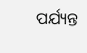ପର୍ଯ୍ୟନ୍ତ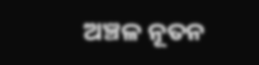ଅଞ୍ଚଳ ନୂତନ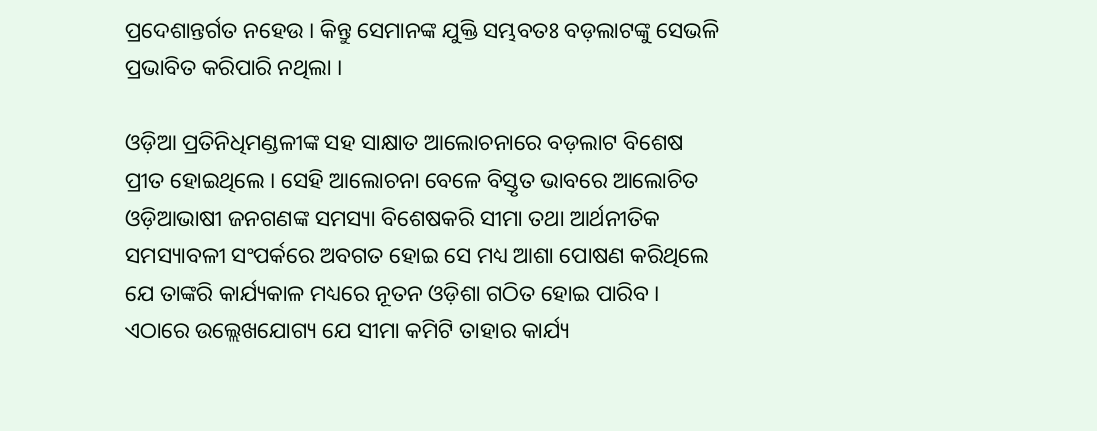ପ୍ରଦେଶାନ୍ତର୍ଗତ ନହେଉ । କିନ୍ତୁ ସେମାନଙ୍କ ଯୁକ୍ତି ସମ୍ଭବତଃ ବଡ଼ଲାଟଙ୍କୁ ସେଭଳି ପ୍ରଭାବିତ କରିପାରି ନଥିଲା ।

ଓଡ଼ିଆ ପ୍ରତିନିଧିମଣ୍ଡଳୀଙ୍କ ସହ ସାକ୍ଷାତ ଆଲୋଚନାରେ ବଡ଼ଲାଟ ବିଶେଷ ପ୍ରୀତ ହୋଇଥିଲେ । ସେହି ଆଲୋଚନା ବେଳେ ବିସ୍ତୃତ ଭାବରେ ଆଲୋଚିତ ଓଡ଼ିଆଭାଷୀ ଜନଗଣଙ୍କ ସମସ୍ୟା ବିଶେଷକରି ସୀମା ତଥା ଆର୍ଥନୀତିକ ସମସ୍ୟାବଳୀ ସଂପର୍କରେ ଅବଗତ ହୋଇ ସେ ମଧ୍ୟ ଆଶା ପୋଷଣ କରିଥିଲେ ଯେ ତାଙ୍କରି କାର୍ଯ୍ୟକାଳ ମଧ୍ୟରେ ନୂତନ ଓଡ଼ିଶା ଗଠିତ ହୋଇ ପାରିବ । ଏଠାରେ ଉଲ୍ଲେଖଯୋଗ୍ୟ ଯେ ସୀମା କମିଟି ତାହାର କାର୍ଯ୍ୟ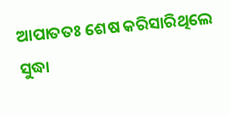ଆପାତତଃ ଶେଷ କରିସାରିଥିଲେ ସୁଦ୍ଧା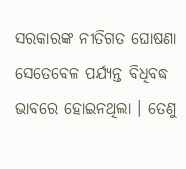ସରକାରଙ୍କ ନୀତିଗତ ଘୋଷଣା ସେତେବେଳ ପର୍ଯ୍ୟନ୍ତ ବିଧିବଦ୍ଧ ଭାବରେ ହୋଇନଥିଲା । ତେଣୁ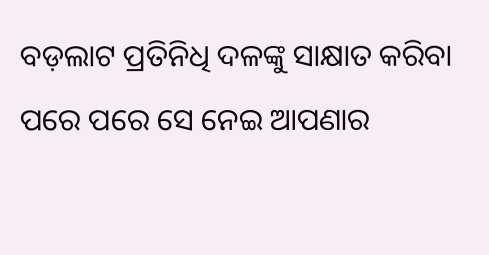ବଡ଼ଲାଟ ପ୍ରତିନିଧି ଦଳଙ୍କୁ ସାକ୍ଷାତ କରିବା ପରେ ପରେ ସେ ନେଇ ଆପଣାର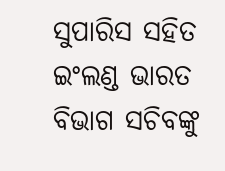ସୁପାରିସ ସହିତ ଇଂଲଣ୍ଡ ଭାରତ ବିଭାଗ ସଚିବଙ୍କୁ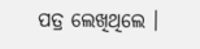ପତ୍ର ଲେଖିଥିଲେ ।